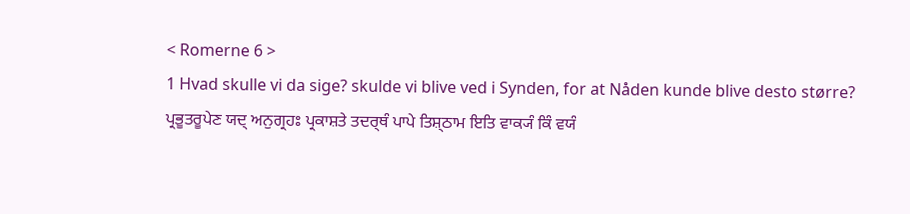< Romerne 6 >
1 Hvad skulle vi da sige? skulde vi blive ved i Synden, for at Nåden kunde blive desto større?
ਪ੍ਰਭੂਤਰੂਪੇਣ ਯਦ੍ ਅਨੁਗ੍ਰਹਃ ਪ੍ਰਕਾਸ਼ਤੇ ਤਦਰ੍ਥੰ ਪਾਪੇ ਤਿਸ਼੍ਠਾਮ ਇਤਿ ਵਾਕ੍ਯੰ ਕਿੰ ਵਯੰ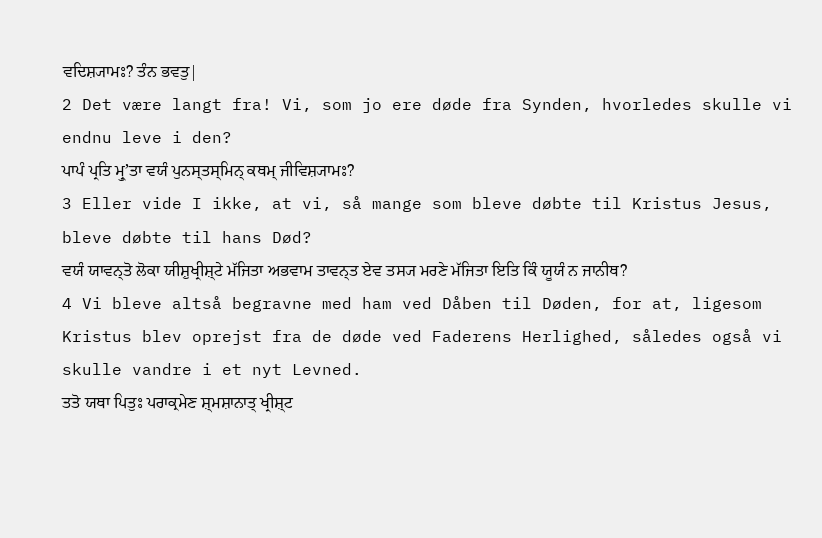ਵਦਿਸ਼੍ਯਾਮਃ? ਤੰਨ ਭਵਤੁ|
2 Det være langt fra! Vi, som jo ere døde fra Synden, hvorledes skulle vi endnu leve i den?
ਪਾਪੰ ਪ੍ਰਤਿ ਮ੍ਰੁʼਤਾ ਵਯੰ ਪੁਨਸ੍ਤਸ੍ਮਿਨ੍ ਕਥਮ੍ ਜੀਵਿਸ਼੍ਯਾਮਃ?
3 Eller vide I ikke, at vi, så mange som bleve døbte til Kristus Jesus, bleve døbte til hans Død?
ਵਯੰ ਯਾਵਨ੍ਤੋ ਲੋਕਾ ਯੀਸ਼ੁਖ੍ਰੀਸ਼੍ਟੇ ਮੱਜਿਤਾ ਅਭਵਾਮ ਤਾਵਨ੍ਤ ਏਵ ਤਸ੍ਯ ਮਰਣੇ ਮੱਜਿਤਾ ਇਤਿ ਕਿੰ ਯੂਯੰ ਨ ਜਾਨੀਥ?
4 Vi bleve altså begravne med ham ved Dåben til Døden, for at, ligesom Kristus blev oprejst fra de døde ved Faderens Herlighed, således også vi skulle vandre i et nyt Levned.
ਤਤੋ ਯਥਾ ਪਿਤੁਃ ਪਰਾਕ੍ਰਮੇਣ ਸ਼੍ਮਸ਼ਾਨਾਤ੍ ਖ੍ਰੀਸ਼੍ਟ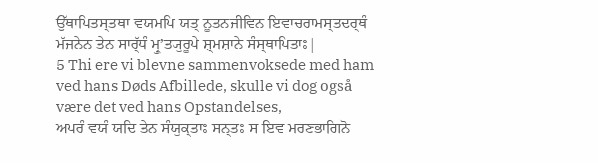ਉੱਥਾਪਿਤਸ੍ਤਥਾ ਵਯਮਪਿ ਯਤ੍ ਨੂਤਨਜੀਵਿਨ ਇਵਾਚਰਾਮਸ੍ਤਦਰ੍ਥੰ ਮੱਜਨੇਨ ਤੇਨ ਸਾਰ੍ੱਧੰ ਮ੍ਰੁʼਤ੍ਯੁਰੂਪੇ ਸ਼੍ਮਸ਼ਾਨੇ ਸੰਸ੍ਥਾਪਿਤਾਃ|
5 Thi ere vi blevne sammenvoksede med ham ved hans Døds Afbillede, skulle vi dog også være det ved hans Opstandelses,
ਅਪਰੰ ਵਯੰ ਯਦਿ ਤੇਨ ਸੰਯੁਕ੍ਤਾਃ ਸਨ੍ਤਃ ਸ ਇਵ ਮਰਣਭਾਗਿਨੋ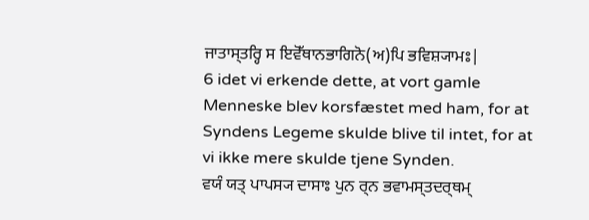ਜਾਤਾਸ੍ਤਰ੍ਹਿ ਸ ਇਵੋੱਥਾਨਭਾਗਿਨੋ(ਅ)ਪਿ ਭਵਿਸ਼੍ਯਾਮਃ|
6 idet vi erkende dette, at vort gamle Menneske blev korsfæstet med ham, for at Syndens Legeme skulde blive til intet, for at vi ikke mere skulde tjene Synden.
ਵਯੰ ਯਤ੍ ਪਾਪਸ੍ਯ ਦਾਸਾਃ ਪੁਨ ਰ੍ਨ ਭਵਾਮਸ੍ਤਦਰ੍ਥਮ੍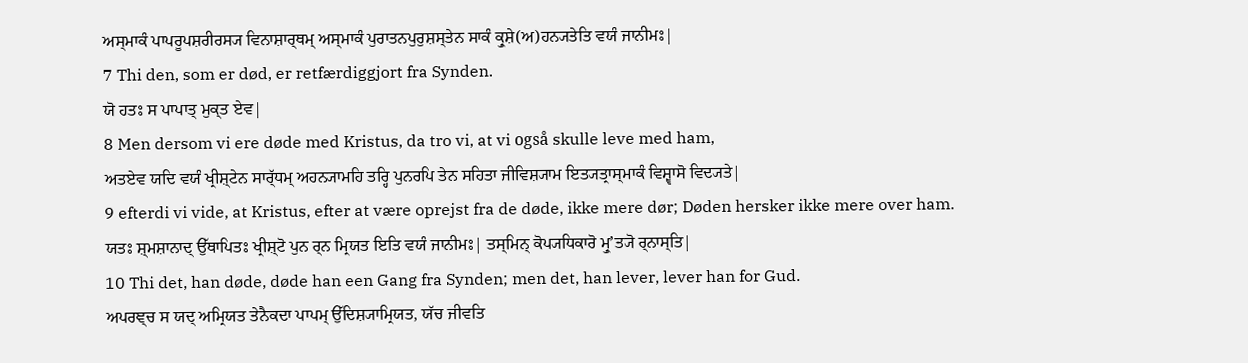ਅਸ੍ਮਾਕੰ ਪਾਪਰੂਪਸ਼ਰੀਰਸ੍ਯ ਵਿਨਾਸ਼ਾਰ੍ਥਮ੍ ਅਸ੍ਮਾਕੰ ਪੁਰਾਤਨਪੁਰੁਸ਼ਸ੍ਤੇਨ ਸਾਕੰ ਕ੍ਰੁਸ਼ੇ(ਅ)ਹਨ੍ਯਤੇਤਿ ਵਯੰ ਜਾਨੀਮਃ|
7 Thi den, som er død, er retfærdiggjort fra Synden.
ਯੋ ਹਤਃ ਸ ਪਾਪਾਤ੍ ਮੁਕ੍ਤ ਏਵ|
8 Men dersom vi ere døde med Kristus, da tro vi, at vi også skulle leve med ham,
ਅਤਏਵ ਯਦਿ ਵਯੰ ਖ੍ਰੀਸ਼੍ਟੇਨ ਸਾਰ੍ੱਧਮ੍ ਅਹਨ੍ਯਾਮਹਿ ਤਰ੍ਹਿ ਪੁਨਰਪਿ ਤੇਨ ਸਹਿਤਾ ਜੀਵਿਸ਼੍ਯਾਮ ਇਤ੍ਯਤ੍ਰਾਸ੍ਮਾਕੰ ਵਿਸ਼੍ਵਾਸੋ ਵਿਦ੍ਯਤੇ|
9 efterdi vi vide, at Kristus, efter at være oprejst fra de døde, ikke mere dør; Døden hersker ikke mere over ham.
ਯਤਃ ਸ਼੍ਮਸ਼ਾਨਾਦ੍ ਉੱਥਾਪਿਤਃ ਖ੍ਰੀਸ਼੍ਟੋ ਪੁਨ ਰ੍ਨ ਮ੍ਰਿਯਤ ਇਤਿ ਵਯੰ ਜਾਨੀਮਃ| ਤਸ੍ਮਿਨ੍ ਕੋਪ੍ਯਧਿਕਾਰੋ ਮ੍ਰੁʼਤ੍ਯੋ ਰ੍ਨਾਸ੍ਤਿ|
10 Thi det, han døde, døde han een Gang fra Synden; men det, han lever, lever han for Gud.
ਅਪਰਞ੍ਚ ਸ ਯਦ੍ ਅਮ੍ਰਿਯਤ ਤੇਨੈਕਦਾ ਪਾਪਮ੍ ਉੱਦਿਸ਼੍ਯਾਮ੍ਰਿਯਤ, ਯੱਚ ਜੀਵਤਿ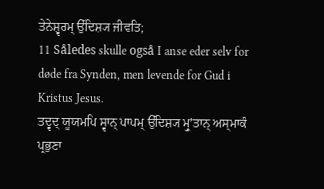ਤੇਨੇਸ਼੍ਵਰਮ੍ ਉੱਦਿਸ਼੍ਯ ਜੀਵਤਿ;
11 Således skulle også I anse eder selv for døde fra Synden, men levende for Gud i Kristus Jesus.
ਤਦ੍ਵਦ੍ ਯੂਯਮਪਿ ਸ੍ਵਾਨ੍ ਪਾਪਮ੍ ਉੱਦਿਸ਼੍ਯ ਮ੍ਰੁʼਤਾਨ੍ ਅਸ੍ਮਾਕੰ ਪ੍ਰਭੁਣਾ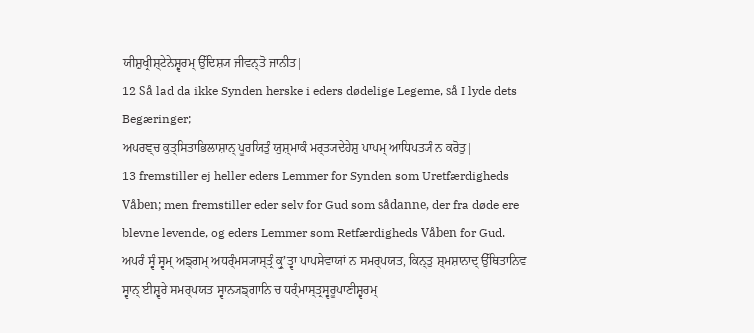ਯੀਸ਼ੁਖ੍ਰੀਸ਼੍ਟੇਨੇਸ਼੍ਵਰਮ੍ ਉੱਦਿਸ਼੍ਯ ਜੀਵਨ੍ਤੋ ਜਾਨੀਤ|
12 Så lad da ikke Synden herske i eders dødelige Legeme, så I lyde dets Begæringer;
ਅਪਰਞ੍ਚ ਕੁਤ੍ਸਿਤਾਭਿਲਾਸ਼ਾਨ੍ ਪੂਰਯਿਤੁੰ ਯੁਸ਼੍ਮਾਕੰ ਮਰ੍ਤ੍ਯਦੇਹੇਸ਼ੁ ਪਾਪਮ੍ ਆਧਿਪਤ੍ਯੰ ਨ ਕਰੋਤੁ|
13 fremstiller ej heller eders Lemmer for Synden som Uretfærdigheds Våben; men fremstiller eder selv for Gud som sådanne, der fra døde ere blevne levende, og eders Lemmer som Retfærdigheds Våben for Gud.
ਅਪਰੰ ਸ੍ਵੰ ਸ੍ਵਮ੍ ਅਙ੍ਗਮ੍ ਅਧਰ੍ੰਮਸ੍ਯਾਸ੍ਤ੍ਰੰ ਕ੍ਰੁʼਤ੍ਵਾ ਪਾਪਸੇਵਾਯਾਂ ਨ ਸਮਰ੍ਪਯਤ, ਕਿਨ੍ਤੁ ਸ਼੍ਮਸ਼ਾਨਾਦ੍ ਉੱਥਿਤਾਨਿਵ ਸ੍ਵਾਨ੍ ਈਸ਼੍ਵਰੇ ਸਮਰ੍ਪਯਤ ਸ੍ਵਾਨ੍ਯਙ੍ਗਾਨਿ ਚ ਧਰ੍ੰਮਾਸ੍ਤ੍ਰਸ੍ਵਰੂਪਾਣੀਸ਼੍ਵਰਮ੍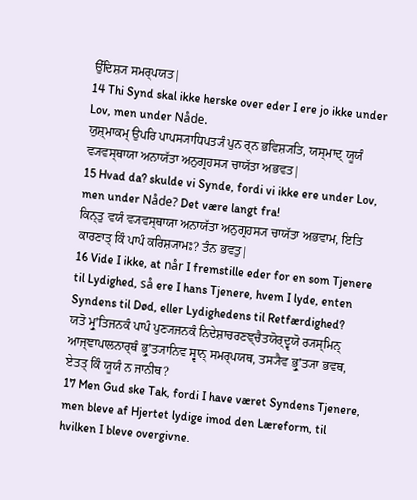ਉੱਦਿਸ਼੍ਯ ਸਮਰ੍ਪਯਤ|
14 Thi Synd skal ikke herske over eder I ere jo ikke under Lov, men under Nåde.
ਯੁਸ਼੍ਮਾਕਮ੍ ਉਪਰਿ ਪਾਪਸ੍ਯਾਧਿਪਤ੍ਯੰ ਪੁਨ ਰ੍ਨ ਭਵਿਸ਼੍ਯਤਿ, ਯਸ੍ਮਾਦ੍ ਯੂਯੰ ਵ੍ਯਵਸ੍ਥਾਯਾ ਅਨਾਯੱਤਾ ਅਨੁਗ੍ਰਹਸ੍ਯ ਚਾਯੱਤਾ ਅਭਵਤ|
15 Hvad da? skulde vi Synde, fordi vi ikke ere under Lov, men under Nåde? Det være langt fra!
ਕਿਨ੍ਤੁ ਵਯੰ ਵ੍ਯਵਸ੍ਥਾਯਾ ਅਨਾਯੱਤਾ ਅਨੁਗ੍ਰਹਸ੍ਯ ਚਾਯੱਤਾ ਅਭਵਾਮ, ਇਤਿ ਕਾਰਣਾਤ੍ ਕਿੰ ਪਾਪੰ ਕਰਿਸ਼੍ਯਾਮਃ? ਤੰਨ ਭਵਤੁ|
16 Vide I ikke, at når I fremstille eder for en som Tjenere til Lydighed, så ere I hans Tjenere, hvem I lyde, enten Syndens til Død, eller Lydighedens til Retfærdighed?
ਯਤੋ ਮ੍ਰੁʼਤਿਜਨਕੰ ਪਾਪੰ ਪੁਣ੍ਯਜਨਕੰ ਨਿਦੇਸ਼ਾਚਰਣਞ੍ਚੈਤਯੋਰ੍ਦ੍ਵਯੋ ਰ੍ਯਸ੍ਮਿਨ੍ ਆਜ੍ਞਾਪਾਲਨਾਰ੍ਥੰ ਭ੍ਰੁʼਤ੍ਯਾਨਿਵ ਸ੍ਵਾਨ੍ ਸਮਰ੍ਪਯਥ, ਤਸ੍ਯੈਵ ਭ੍ਰੁʼਤ੍ਯਾ ਭਵਥ, ਏਤਤ੍ ਕਿੰ ਯੂਯੰ ਨ ਜਾਨੀਥ?
17 Men Gud ske Tak, fordi I have været Syndens Tjenere, men bleve af Hjertet lydige imod den Læreform, til hvilken I bleve overgivne.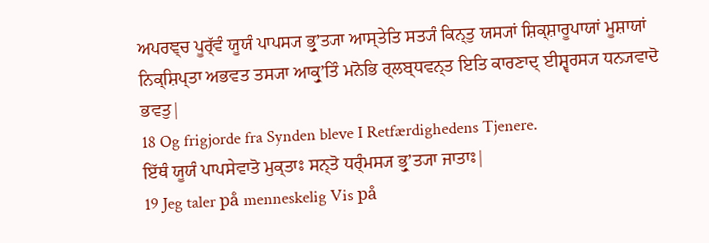ਅਪਰਞ੍ਚ ਪੂਰ੍ੱਵੰ ਯੂਯੰ ਪਾਪਸ੍ਯ ਭ੍ਰੁʼਤ੍ਯਾ ਆਸ੍ਤੇਤਿ ਸਤ੍ਯੰ ਕਿਨ੍ਤੁ ਯਸ੍ਯਾਂ ਸ਼ਿਕ੍ਸ਼ਾਰੂਪਾਯਾਂ ਮੂਸ਼ਾਯਾਂ ਨਿਕ੍ਸ਼ਿਪ੍ਤਾ ਅਭਵਤ ਤਸ੍ਯਾ ਆਕ੍ਰੁʼਤਿੰ ਮਨੋਭਿ ਰ੍ਲਬ੍ਧਵਨ੍ਤ ਇਤਿ ਕਾਰਣਾਦ੍ ਈਸ਼੍ਵਰਸ੍ਯ ਧਨ੍ਯਵਾਦੋ ਭਵਤੁ|
18 Og frigjorde fra Synden bleve I Retfærdighedens Tjenere.
ਇੱਥੰ ਯੂਯੰ ਪਾਪਸੇਵਾਤੋ ਮੁਕ੍ਤਾਃ ਸਨ੍ਤੋ ਧਰ੍ੰਮਸ੍ਯ ਭ੍ਰੁʼਤ੍ਯਾ ਜਾਤਾਃ|
19 Jeg taler på menneskelig Vis på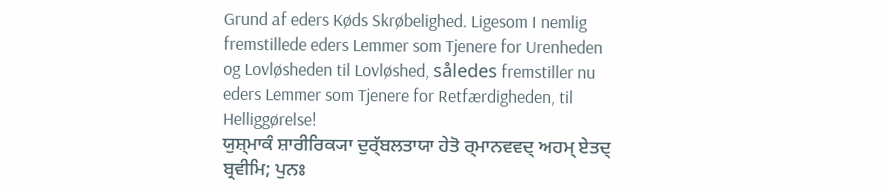Grund af eders Køds Skrøbelighed. Ligesom I nemlig fremstillede eders Lemmer som Tjenere for Urenheden og Lovløsheden til Lovløshed, således fremstiller nu eders Lemmer som Tjenere for Retfærdigheden, til Helliggørelse!
ਯੁਸ਼੍ਮਾਕੰ ਸ਼ਾਰੀਰਿਕ੍ਯਾ ਦੁਰ੍ੱਬਲਤਾਯਾ ਹੇਤੋ ਰ੍ਮਾਨਵਵਦ੍ ਅਹਮ੍ ਏਤਦ੍ ਬ੍ਰਵੀਮਿ; ਪੁਨਃ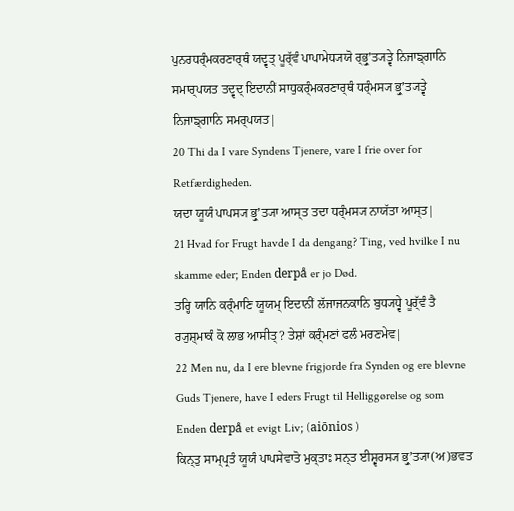ਪੁਨਰਧਰ੍ੰਮਕਰਣਾਰ੍ਥੰ ਯਦ੍ਵਤ੍ ਪੂਰ੍ੱਵੰ ਪਾਪਾਮੇਧ੍ਯਯੋ ਰ੍ਭ੍ਰੁʼਤ੍ਯਤ੍ਵੇ ਨਿਜਾਙ੍ਗਾਨਿ ਸਮਾਰ੍ਪਯਤ ਤਦ੍ਵਦ੍ ਇਦਾਨੀਂ ਸਾਧੁਕਰ੍ੰਮਕਰਣਾਰ੍ਥੰ ਧਰ੍ੰਮਸ੍ਯ ਭ੍ਰੁʼਤ੍ਯਤ੍ਵੇ ਨਿਜਾਙ੍ਗਾਨਿ ਸਮਰ੍ਪਯਤ|
20 Thi da I vare Syndens Tjenere, vare I frie over for Retfærdigheden.
ਯਦਾ ਯੂਯੰ ਪਾਪਸ੍ਯ ਭ੍ਰੁʼਤ੍ਯਾ ਆਸ੍ਤ ਤਦਾ ਧਰ੍ੰਮਸ੍ਯ ਨਾਯੱਤਾ ਆਸ੍ਤ|
21 Hvad for Frugt havde I da dengang? Ting, ved hvilke I nu skamme eder; Enden derpå er jo Død.
ਤਰ੍ਹਿ ਯਾਨਿ ਕਰ੍ੰਮਾਣਿ ਯੂਯਮ੍ ਇਦਾਨੀਂ ਲੱਜਾਜਨਕਾਨਿ ਬੁਧ੍ਯਧ੍ਵੇ ਪੂਰ੍ੱਵੰ ਤੈ ਰ੍ਯੁਸ਼੍ਮਾਕੰ ਕੋ ਲਾਭ ਆਸੀਤ੍? ਤੇਸ਼ਾਂ ਕਰ੍ੰਮਣਾਂ ਫਲੰ ਮਰਣਮੇਵ|
22 Men nu, da I ere blevne frigjorde fra Synden og ere blevne Guds Tjenere, have I eders Frugt til Helliggørelse og som Enden derpå et evigt Liv; (aiōnios )
ਕਿਨ੍ਤੁ ਸਾਮ੍ਪ੍ਰਤੰ ਯੂਯੰ ਪਾਪਸੇਵਾਤੋ ਮੁਕ੍ਤਾਃ ਸਨ੍ਤ ਈਸ਼੍ਵਰਸ੍ਯ ਭ੍ਰੁʼਤ੍ਯਾ(ਅ)ਭਵਤ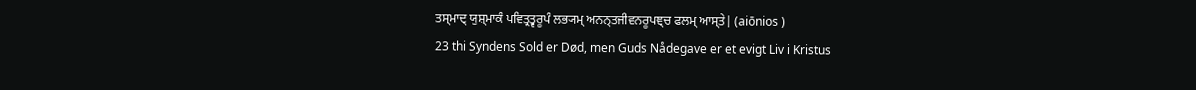ਤਸ੍ਮਾਦ੍ ਯੁਸ਼੍ਮਾਕੰ ਪਵਿਤ੍ਰਤ੍ਵਰੂਪੰ ਲਭ੍ਯਮ੍ ਅਨਨ੍ਤਜੀਵਨਰੂਪਞ੍ਚ ਫਲਮ੍ ਆਸ੍ਤੇ| (aiōnios )
23 thi Syndens Sold er Død, men Guds Nådegave er et evigt Liv i Kristus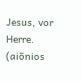Jesus, vor Herre. (aiōnios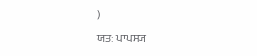)
ਯਤਃ ਪਾਪਸ੍ਯ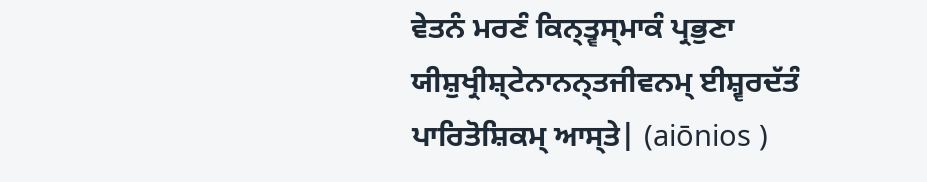ਵੇਤਨੰ ਮਰਣੰ ਕਿਨ੍ਤ੍ਵਸ੍ਮਾਕੰ ਪ੍ਰਭੁਣਾ ਯੀਸ਼ੁਖ੍ਰੀਸ਼੍ਟੇਨਾਨਨ੍ਤਜੀਵਨਮ੍ ਈਸ਼੍ਵਰਦੱਤੰ ਪਾਰਿਤੋਸ਼ਿਕਮ੍ ਆਸ੍ਤੇ| (aiōnios )